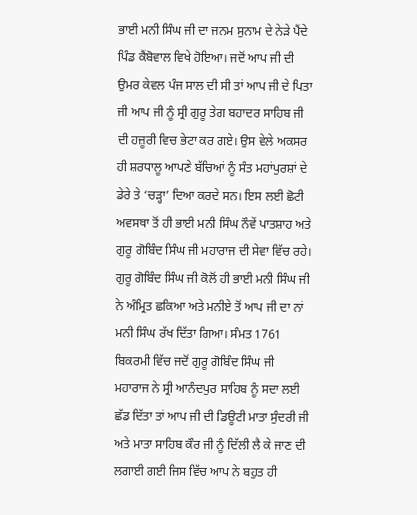ਭਾਈ ਮਨੀ ਸਿੰਘ ਜੀ ਦਾ ਜਨਮ ਸੁਨਾਮ ਦੇ ਨੇੜੇ ਪੈਂਦੇ ਪਿੰਡ ਕੈਂਬੋਵਾਲ ਵਿਖੇ ਹੋਇਆ। ਜਦੋਂ ਆਪ ਜੀ ਦੀ ਉਮਰ ਕੇਵਲ ਪੰਜ ਸਾਲ ਦੀ ਸੀ ਤਾਂ ਆਪ ਜੀ ਦੇ ਪਿਤਾ ਜੀ ਆਪ ਜੀ ਨੂੰ ਸ੍ਰੀ ਗੁਰੂ ਤੇਗ ਬਹਾਦਰ ਸਾਹਿਬ ਜੀ ਦੀ ਹਜ਼ੂਰੀ ਵਿਚ ਭੇਟਾ ਕਰ ਗਏ। ਉਸ ਵੇਲੇ ਅਕਸਰ ਹੀ ਸ਼ਰਧਾਲੂ ਆਪਣੇ ਬੱਚਿਆਂ ਨੂੰ ਸੰਤ ਮਹਾਂਪੁਰਸ਼ਾਂ ਦੇ ਡੇਰੇ ਤੇ ‘ਚੜ੍ਹਾ’ ਦਿਆ ਕਰਦੇ ਸਨ। ਇਸ ਲਈ ਛੋਟੀ ਅਵਸਥਾ ਤੋਂ ਹੀ ਭਾਈ ਮਨੀ ਸਿੰਘ ਨੌਵੇਂ ਪਾਤਸ਼ਾਹ ਅਤੇ ਗੁਰੂ ਗੋਬਿੰਦ ਸਿੰਘ ਜੀ ਮਹਾਰਾਜ ਦੀ ਸੇਵਾ ਵਿੱਚ ਰਹੇ। ਗੁਰੂ ਗੋਬਿੰਦ ਸਿੰਘ ਜੀ ਕੋਲੋਂ ਹੀ ਭਾਈ ਮਨੀ ਸਿੰਘ ਜੀ ਨੇ ਅੰਮ੍ਰਿਤ ਛਕਿਆ ਅਤੇ ਮਨੀਏ ਤੋਂ ਆਪ ਜੀ ਦਾ ਨਾਂ ਮਨੀ ਸਿੰਘ ਰੱਖ ਦਿੱਤਾ ਗਿਆ। ਸੰਮਤ 1761 ਬਿਕਰਮੀ ਵਿੱਚ ਜਦੋਂ ਗੁਰੂ ਗੋਬਿੰਦ ਸਿੰਘ ਜੀ ਮਹਾਰਾਜ ਨੇ ਸ੍ਰੀ ਆਨੰਦਪੁਰ ਸਾਹਿਬ ਨੂੰ ਸਦਾ ਲਈ ਛੱਡ ਦਿੱਤਾ ਤਾਂ ਆਪ ਜੀ ਦੀ ਡਿਊਟੀ ਮਾਤਾ ਸੁੰਦਰੀ ਜੀ ਅਤੇ ਮਾਤਾ ਸਾਹਿਬ ਕੌਰ ਜੀ ਨੂੰ ਦਿੱਲੀ ਲੈ ਕੇ ਜਾਣ ਦੀ ਲਗਾਈ ਗਈ ਜਿਸ ਵਿੱਚ ਆਪ ਨੇ ਬਹੁਤ ਹੀ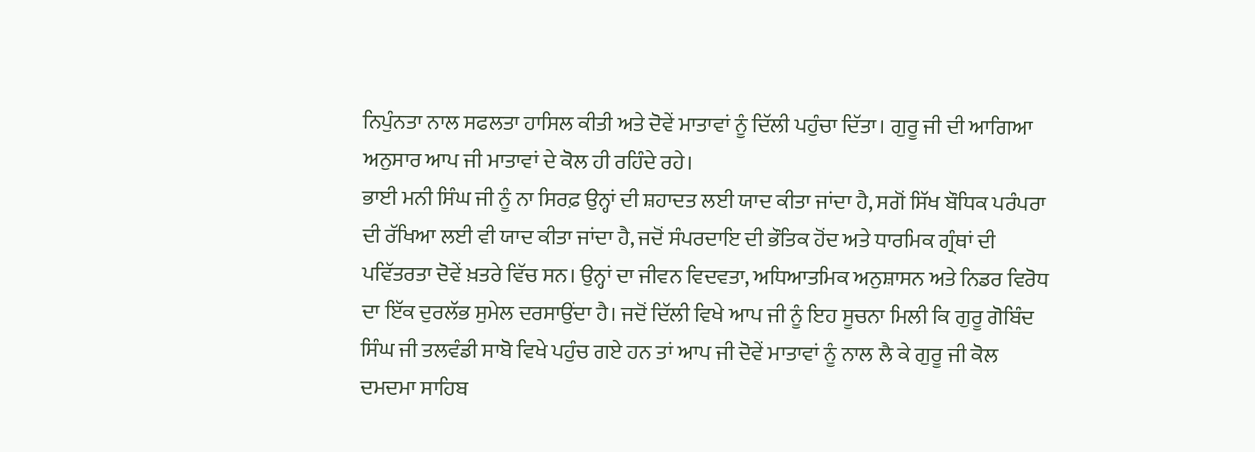ਨਿਪੁੰਨਤਾ ਨਾਲ ਸਫਲਤਾ ਹਾਸਿਲ ਕੀਤੀ ਅਤੇ ਦੋਵੇਂ ਮਾਤਾਵਾਂ ਨੂੰ ਦਿੱਲੀ ਪਹੁੰਚਾ ਦਿੱਤਾ। ਗੁਰੂ ਜੀ ਦੀ ਆਗਿਆ ਅਨੁਸਾਰ ਆਪ ਜੀ ਮਾਤਾਵਾਂ ਦੇ ਕੋਲ ਹੀ ਰਹਿੰਦੇ ਰਹੇ।
ਭਾਈ ਮਨੀ ਸਿੰਘ ਜੀ ਨੂੰ ਨਾ ਸਿਰਫ਼ ਉਨ੍ਹਾਂ ਦੀ ਸ਼ਹਾਦਤ ਲਈ ਯਾਦ ਕੀਤਾ ਜਾਂਦਾ ਹੈ, ਸਗੋਂ ਸਿੱਖ ਬੌਧਿਕ ਪਰੰਪਰਾ ਦੀ ਰੱਖਿਆ ਲਈ ਵੀ ਯਾਦ ਕੀਤਾ ਜਾਂਦਾ ਹੈ, ਜਦੋਂ ਸੰਪਰਦਾਇ ਦੀ ਭੌਤਿਕ ਹੋਂਦ ਅਤੇ ਧਾਰਮਿਕ ਗ੍ਰੰਥਾਂ ਦੀ ਪਵਿੱਤਰਤਾ ਦੋਵੇਂ ਖ਼ਤਰੇ ਵਿੱਚ ਸਨ। ਉਨ੍ਹਾਂ ਦਾ ਜੀਵਨ ਵਿਦਵਤਾ, ਅਧਿਆਤਮਿਕ ਅਨੁਸ਼ਾਸਨ ਅਤੇ ਨਿਡਰ ਵਿਰੋਧ ਦਾ ਇੱਕ ਦੁਰਲੱਭ ਸੁਮੇਲ ਦਰਸਾਉਂਦਾ ਹੈ। ਜਦੋਂ ਦਿੱਲੀ ਵਿਖੇ ਆਪ ਜੀ ਨੂੰ ਇਹ ਸੂਚਨਾ ਮਿਲੀ ਕਿ ਗੁਰੂ ਗੋਬਿੰਦ ਸਿੰਘ ਜੀ ਤਲਵੰਡੀ ਸਾਬੋ ਵਿਖੇ ਪਹੁੰਚ ਗਏ ਹਨ ਤਾਂ ਆਪ ਜੀ ਦੋਵੇਂ ਮਾਤਾਵਾਂ ਨੂੰ ਨਾਲ ਲੈ ਕੇ ਗੁਰੂ ਜੀ ਕੋਲ ਦਮਦਮਾ ਸਾਹਿਬ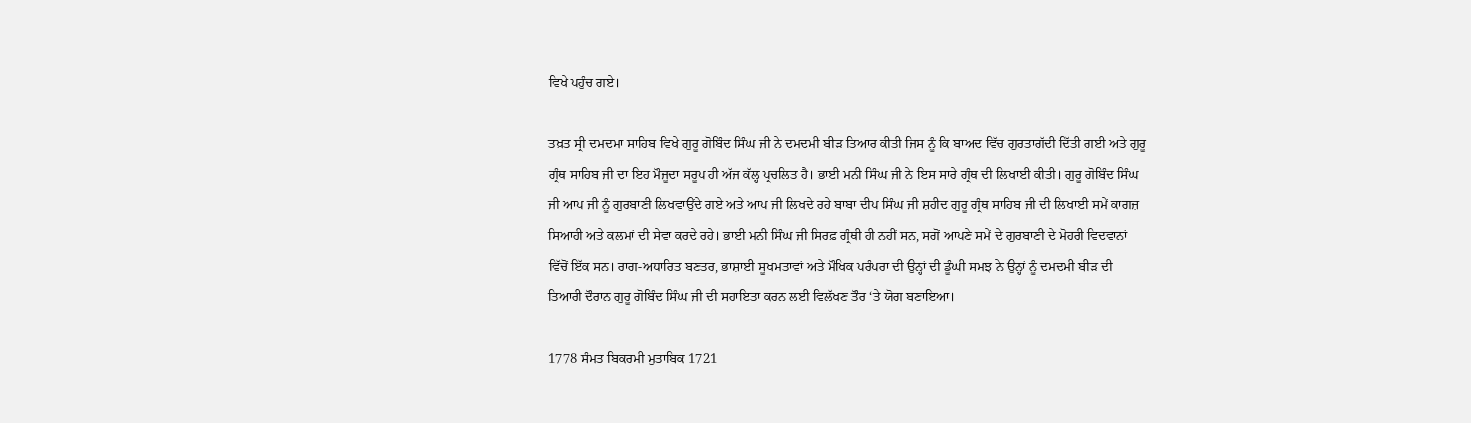ਵਿਖੇ ਪਹੁੰਚ ਗਏ।

ਤਖ਼ਤ ਸ੍ਰੀ ਦਮਦਮਾ ਸਾਹਿਬ ਵਿਖੇ ਗੁਰੂ ਗੋਬਿੰਦ ਸਿੰਘ ਜੀ ਨੇ ਦਮਦਮੀ ਬੀੜ ਤਿਆਰ ਕੀਤੀ ਜਿਸ ਨੂੰ ਕਿ ਬਾਅਦ ਵਿੱਚ ਗੁਰਤਾਗੱਦੀ ਦਿੱਤੀ ਗਈ ਅਤੇ ਗੁਰੂ ਗ੍ਰੰਥ ਸਾਹਿਬ ਜੀ ਦਾ ਇਹ ਮੌਜੂਦਾ ਸਰੂਪ ਹੀ ਅੱਜ ਕੱਲ੍ਹ ਪ੍ਰਚਲਿਤ ਹੈ। ਭਾਈ ਮਨੀ ਸਿੰਘ ਜੀ ਨੇ ਇਸ ਸਾਰੇ ਗ੍ਰੰਥ ਦੀ ਲਿਖਾਈ ਕੀਤੀ। ਗੁਰੂ ਗੋਬਿੰਦ ਸਿੰਘ ਜੀ ਆਪ ਜੀ ਨੂੰ ਗੁਰਬਾਣੀ ਲਿਖਵਾਉਂਦੇ ਗਏ ਅਤੇ ਆਪ ਜੀ ਲਿਖਦੇ ਰਹੇ ਬਾਬਾ ਦੀਪ ਸਿੰਘ ਜੀ ਸ਼ਹੀਦ ਗੁਰੂ ਗ੍ਰੰਥ ਸਾਹਿਬ ਜੀ ਦੀ ਲਿਖਾਈ ਸਮੇਂ ਕਾਗਜ਼ ਸਿਆਹੀ ਅਤੇ ਕਲਮਾਂ ਦੀ ਸੇਵਾ ਕਰਦੇ ਰਹੇ। ਭਾਈ ਮਨੀ ਸਿੰਘ ਜੀ ਸਿਰਫ਼ ਗ੍ਰੰਥੀ ਹੀ ਨਹੀਂ ਸਨ, ਸਗੋਂ ਆਪਣੇ ਸਮੇਂ ਦੇ ਗੁਰਬਾਣੀ ਦੇ ਮੋਹਰੀ ਵਿਦਵਾਨਾਂ ਵਿੱਚੋਂ ਇੱਕ ਸਨ। ਰਾਗ-ਅਧਾਰਿਤ ਬਣਤਰ, ਭਾਸ਼ਾਈ ਸੂਖਮਤਾਵਾਂ ਅਤੇ ਮੌਖਿਕ ਪਰੰਪਰਾ ਦੀ ਉਨ੍ਹਾਂ ਦੀ ਡੂੰਘੀ ਸਮਝ ਨੇ ਉਨ੍ਹਾਂ ਨੂੰ ਦਮਦਮੀ ਬੀੜ ਦੀ ਤਿਆਰੀ ਦੌਰਾਨ ਗੁਰੂ ਗੋਬਿੰਦ ਸਿੰਘ ਜੀ ਦੀ ਸਹਾਇਤਾ ਕਰਨ ਲਈ ਵਿਲੱਖਣ ਤੌਰ ‘ਤੇ ਯੋਗ ਬਣਾਇਆ।

1778 ਸੰਮਤ ਬਿਕਰਮੀ ਮੁਤਾਬਿਕ 1721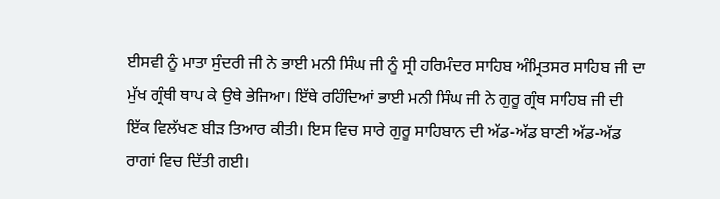ਈਸਵੀ ਨੂੰ ਮਾਤਾ ਸੁੰਦਰੀ ਜੀ ਨੇ ਭਾਈ ਮਨੀ ਸਿੰਘ ਜੀ ਨੂੰ ਸ੍ਰੀ ਹਰਿਮੰਦਰ ਸਾਹਿਬ ਅੰਮ੍ਰਿਤਸਰ ਸਾਹਿਬ ਜੀ ਦਾ ਮੁੱਖ ਗ੍ਰੰਥੀ ਥਾਪ ਕੇ ਉਥੇ ਭੇਜਿਆ। ਇੱਥੇ ਰਹਿੰਦਿਆਂ ਭਾਈ ਮਨੀ ਸਿੰਘ ਜੀ ਨੇ ਗੁਰੂ ਗ੍ਰੰਥ ਸਾਹਿਬ ਜੀ ਦੀ ਇੱਕ ਵਿਲੱਖਣ ਬੀੜ ਤਿਆਰ ਕੀਤੀ। ਇਸ ਵਿਚ ਸਾਰੇ ਗੁਰੂ ਸਾਹਿਬਾਨ ਦੀ ਅੱਡ-ਅੱਡ ਬਾਣੀ ਅੱਡ-ਅੱਡ ਰਾਗਾਂ ਵਿਚ ਦਿੱਤੀ ਗਈ।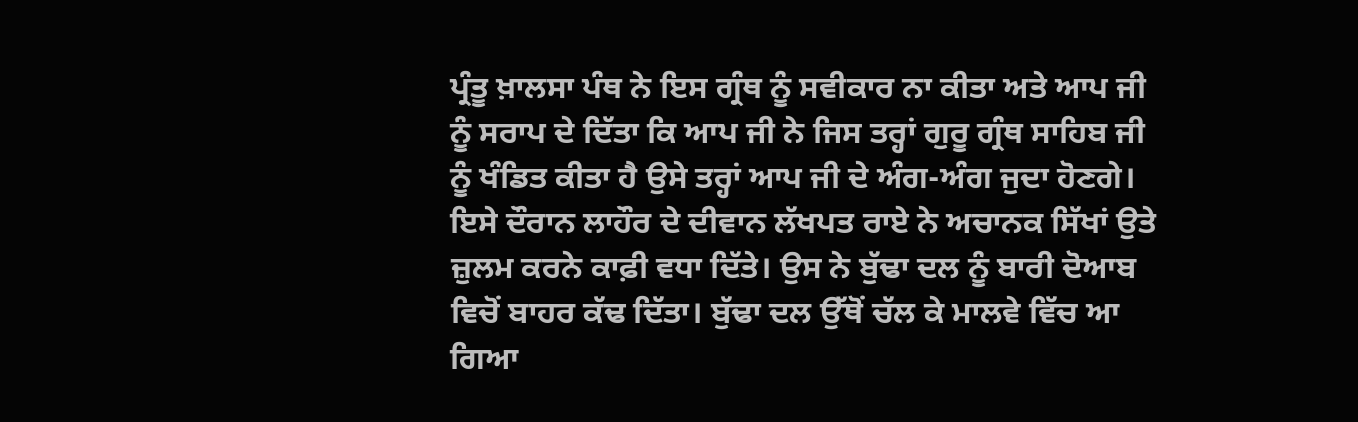ਪ੍ਰੰਤੂ ਖ਼ਾਲਸਾ ਪੰਥ ਨੇ ਇਸ ਗ੍ਰੰਥ ਨੂੰ ਸਵੀਕਾਰ ਨਾ ਕੀਤਾ ਅਤੇ ਆਪ ਜੀ ਨੂੰ ਸਰਾਪ ਦੇ ਦਿੱਤਾ ਕਿ ਆਪ ਜੀ ਨੇ ਜਿਸ ਤਰ੍ਹਾਂ ਗੁਰੂ ਗ੍ਰੰਥ ਸਾਹਿਬ ਜੀ ਨੂੰ ਖੰਡਿਤ ਕੀਤਾ ਹੈ ਉਸੇ ਤਰ੍ਹਾਂ ਆਪ ਜੀ ਦੇ ਅੰਗ-ਅੰਗ ਜੁਦਾ ਹੋਣਗੇ।
ਇਸੇ ਦੌਰਾਨ ਲਾਹੌਰ ਦੇ ਦੀਵਾਨ ਲੱਖਪਤ ਰਾਏ ਨੇ ਅਚਾਨਕ ਸਿੱਖਾਂ ਉਤੇ ਜ਼ੁਲਮ ਕਰਨੇ ਕਾਫ਼ੀ ਵਧਾ ਦਿੱਤੇ। ਉਸ ਨੇ ਬੁੱਢਾ ਦਲ ਨੂੰ ਬਾਰੀ ਦੋਆਬ ਵਿਚੋਂ ਬਾਹਰ ਕੱਢ ਦਿੱਤਾ। ਬੁੱਢਾ ਦਲ ਉੱਥੋਂ ਚੱਲ ਕੇ ਮਾਲਵੇ ਵਿੱਚ ਆ ਗਿਆ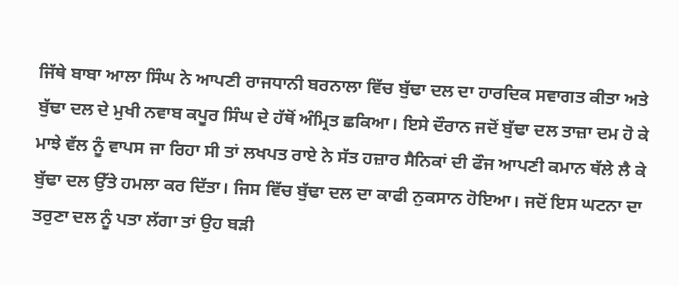ਜਿੱਥੇ ਬਾਬਾ ਆਲਾ ਸਿੰਘ ਨੇ ਆਪਣੀ ਰਾਜਧਾਨੀ ਬਰਨਾਲਾ ਵਿੱਚ ਬੁੱਢਾ ਦਲ ਦਾ ਹਾਰਦਿਕ ਸਵਾਗਤ ਕੀਤਾ ਅਤੇ ਬੁੱਢਾ ਦਲ ਦੇ ਮੁਖੀ ਨਵਾਬ ਕਪੂਰ ਸਿੰਘ ਦੇ ਹੱਥੋਂ ਅੰਮ੍ਰਿਤ ਛਕਿਆ। ਇਸੇ ਦੌਰਾਨ ਜਦੋਂ ਬੁੱਢਾ ਦਲ ਤਾਜ਼ਾ ਦਮ ਹੋ ਕੇ ਮਾਝੇ ਵੱਲ ਨੂੰ ਵਾਪਸ ਜਾ ਰਿਹਾ ਸੀ ਤਾਂ ਲਖਪਤ ਰਾਏ ਨੇ ਸੱਤ ਹਜ਼ਾਰ ਸੈਨਿਕਾਂ ਦੀ ਫੌਜ ਆਪਣੀ ਕਮਾਨ ਥੱਲੇ ਲੈ ਕੇ ਬੁੱਢਾ ਦਲ ਉੱਤੇ ਹਮਲਾ ਕਰ ਦਿੱਤਾ। ਜਿਸ ਵਿੱਚ ਬੁੱਢਾ ਦਲ ਦਾ ਕਾਫੀ ਨੁਕਸਾਨ ਹੋਇਆ। ਜਦੋਂ ਇਸ ਘਟਨਾ ਦਾ ਤਰੁਣਾ ਦਲ ਨੂੰ ਪਤਾ ਲੱਗਾ ਤਾਂ ਉਹ ਬੜੀ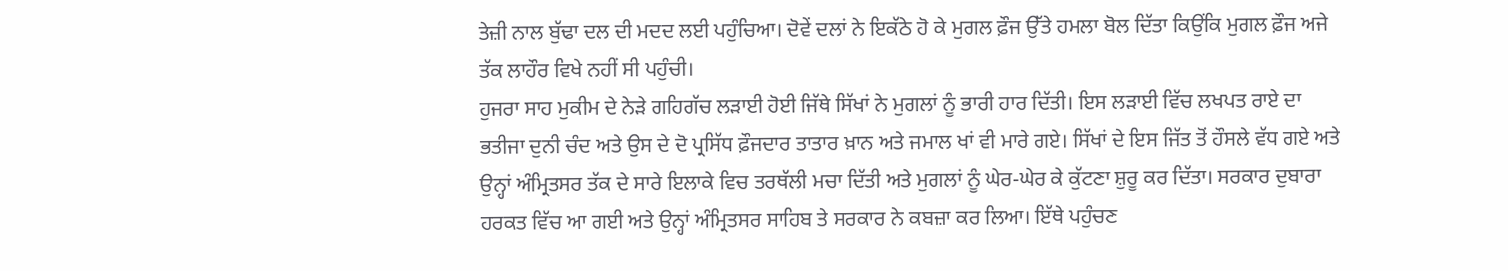ਤੇਜ਼ੀ ਨਾਲ ਬੁੱਢਾ ਦਲ ਦੀ ਮਦਦ ਲਈ ਪਹੁੰਚਿਆ। ਦੋਵੇਂ ਦਲਾਂ ਨੇ ਇਕੱਠੇ ਹੋ ਕੇ ਮੁਗਲ ਫ਼ੌਜ ਉੱਤੇ ਹਮਲਾ ਬੋਲ ਦਿੱਤਾ ਕਿਉਂਕਿ ਮੁਗਲ ਫ਼ੌਜ ਅਜੇ ਤੱਕ ਲਾਹੌਰ ਵਿਖੇ ਨਹੀਂ ਸੀ ਪਹੁੰਚੀ।
ਹੁਜਰਾ ਸਾਹ ਮੁਕੀਮ ਦੇ ਨੇੜੇ ਗਹਿਗੱਚ ਲੜਾਈ ਹੋਈ ਜਿੱਥੇ ਸਿੱਖਾਂ ਨੇ ਮੁਗਲਾਂ ਨੂੰ ਭਾਰੀ ਹਾਰ ਦਿੱਤੀ। ਇਸ ਲੜਾਈ ਵਿੱਚ ਲਖਪਤ ਰਾਏ ਦਾ ਭਤੀਜਾ ਦੁਨੀ ਚੰਦ ਅਤੇ ਉਸ ਦੇ ਦੋ ਪ੍ਰਸਿੱਧ ਫ਼ੌਜਦਾਰ ਤਾਤਾਰ ਖ਼ਾਨ ਅਤੇ ਜਮਾਲ ਖਾਂ ਵੀ ਮਾਰੇ ਗਏ। ਸਿੱਖਾਂ ਦੇ ਇਸ ਜਿੱਤ ਤੋਂ ਹੌਸਲੇ ਵੱਧ ਗਏ ਅਤੇ ਉਨ੍ਹਾਂ ਅੰਮ੍ਰਿਤਸਰ ਤੱਕ ਦੇ ਸਾਰੇ ਇਲਾਕੇ ਵਿਚ ਤਰਥੱਲੀ ਮਚਾ ਦਿੱਤੀ ਅਤੇ ਮੁਗਲਾਂ ਨੂੰ ਘੇਰ-ਘੇਰ ਕੇ ਕੁੱਟਣਾ ਸ਼ੁਰੂ ਕਰ ਦਿੱਤਾ। ਸਰਕਾਰ ਦੁਬਾਰਾ ਹਰਕਤ ਵਿੱਚ ਆ ਗਈ ਅਤੇ ਉਨ੍ਹਾਂ ਅੰਮ੍ਰਿਤਸਰ ਸਾਹਿਬ ਤੇ ਸਰਕਾਰ ਨੇ ਕਬਜ਼ਾ ਕਰ ਲਿਆ। ਇੱਥੇ ਪਹੁੰਚਣ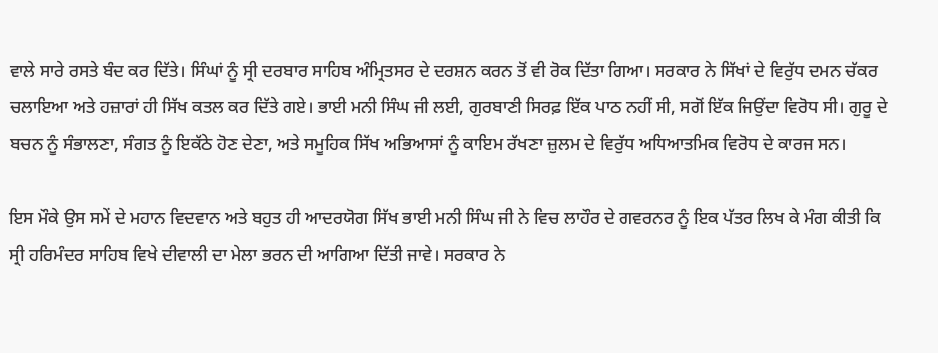ਵਾਲੇ ਸਾਰੇ ਰਸਤੇ ਬੰਦ ਕਰ ਦਿੱਤੇ। ਸਿੰਘਾਂ ਨੂੰ ਸ੍ਰੀ ਦਰਬਾਰ ਸਾਹਿਬ ਅੰਮ੍ਰਿਤਸਰ ਦੇ ਦਰਸ਼ਨ ਕਰਨ ਤੋਂ ਵੀ ਰੋਕ ਦਿੱਤਾ ਗਿਆ। ਸਰਕਾਰ ਨੇ ਸਿੱਖਾਂ ਦੇ ਵਿਰੁੱਧ ਦਮਨ ਚੱਕਰ ਚਲਾਇਆ ਅਤੇ ਹਜ਼ਾਰਾਂ ਹੀ ਸਿੱਖ ਕਤਲ ਕਰ ਦਿੱਤੇ ਗਏ। ਭਾਈ ਮਨੀ ਸਿੰਘ ਜੀ ਲਈ, ਗੁਰਬਾਣੀ ਸਿਰਫ਼ ਇੱਕ ਪਾਠ ਨਹੀਂ ਸੀ, ਸਗੋਂ ਇੱਕ ਜਿਉਂਦਾ ਵਿਰੋਧ ਸੀ। ਗੁਰੂ ਦੇ ਬਚਨ ਨੂੰ ਸੰਭਾਲਣਾ, ਸੰਗਤ ਨੂੰ ਇਕੱਠੇ ਹੋਣ ਦੇਣਾ, ਅਤੇ ਸਮੂਹਿਕ ਸਿੱਖ ਅਭਿਆਸਾਂ ਨੂੰ ਕਾਇਮ ਰੱਖਣਾ ਜ਼ੁਲਮ ਦੇ ਵਿਰੁੱਧ ਅਧਿਆਤਮਿਕ ਵਿਰੋਧ ਦੇ ਕਾਰਜ ਸਨ।

ਇਸ ਮੌਕੇ ਉਸ ਸਮੇਂ ਦੇ ਮਹਾਨ ਵਿਦਵਾਨ ਅਤੇ ਬਹੁਤ ਹੀ ਆਦਰਯੋਗ ਸਿੱਖ ਭਾਈ ਮਨੀ ਸਿੰਘ ਜੀ ਨੇ ਵਿਚ ਲਾਹੌਰ ਦੇ ਗਵਰਨਰ ਨੂੰ ਇਕ ਪੱਤਰ ਲਿਖ ਕੇ ਮੰਗ ਕੀਤੀ ਕਿ ਸ੍ਰੀ ਹਰਿਮੰਦਰ ਸਾਹਿਬ ਵਿਖੇ ਦੀਵਾਲੀ ਦਾ ਮੇਲਾ ਭਰਨ ਦੀ ਆਗਿਆ ਦਿੱਤੀ ਜਾਵੇ। ਸਰਕਾਰ ਨੇ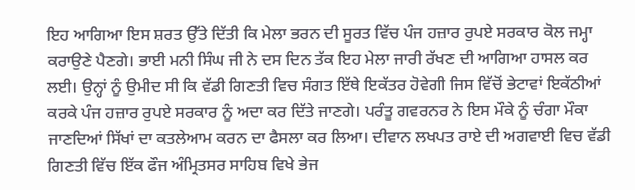ਇਹ ਆਗਿਆ ਇਸ ਸ਼ਰਤ ਉੱਤੇ ਦਿੱਤੀ ਕਿ ਮੇਲਾ ਭਰਨ ਦੀ ਸੂਰਤ ਵਿੱਚ ਪੰਜ ਹਜ਼ਾਰ ਰੁਪਏ ਸਰਕਾਰ ਕੋਲ ਜਮ੍ਹਾ ਕਰਾਉਣੇ ਪੈਣਗੇ। ਭਾਈ ਮਨੀ ਸਿੰਘ ਜੀ ਨੇ ਦਸ ਦਿਨ ਤੱਕ ਇਹ ਮੇਲਾ ਜਾਰੀ ਰੱਖਣ ਦੀ ਆਗਿਆ ਹਾਸਲ ਕਰ ਲਈ। ਉਨ੍ਹਾਂ ਨੂੰ ਉਮੀਦ ਸੀ ਕਿ ਵੱਡੀ ਗਿਣਤੀ ਵਿਚ ਸੰਗਤ ਇੱਥੇ ਇਕੱਤਰ ਹੋਵੇਗੀ ਜਿਸ ਵਿੱਚੋਂ ਭੇਟਾਵਾਂ ਇਕੱਠੀਆਂ ਕਰਕੇ ਪੰਜ ਹਜ਼ਾਰ ਰੁਪਏ ਸਰਕਾਰ ਨੂੰ ਅਦਾ ਕਰ ਦਿੱਤੇ ਜਾਣਗੇ। ਪਰੰਤੂ ਗਵਰਨਰ ਨੇ ਇਸ ਮੌਕੇ ਨੂੰ ਚੰਗਾ ਮੌਕਾ ਜਾਣਦਿਆਂ ਸਿੱਖਾਂ ਦਾ ਕਤਲੇਆਮ ਕਰਨ ਦਾ ਫੈਸਲਾ ਕਰ ਲਿਆ। ਦੀਵਾਨ ਲਖਪਤ ਰਾਏ ਦੀ ਅਗਵਾਈ ਵਿਚ ਵੱਡੀ ਗਿਣਤੀ ਵਿੱਚ ਇੱਕ ਫੌਜ ਅੰਮ੍ਰਿਤਸਰ ਸਾਹਿਬ ਵਿਖੇ ਭੇਜ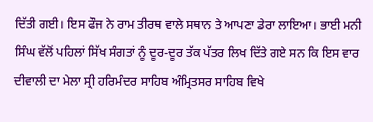ਦਿੱਤੀ ਗਈ। ਇਸ ਫੌਜ ਨੇ ਰਾਮ ਤੀਰਥ ਵਾਲੇ ਸਥਾਨ ਤੇ ਆਪਣਾ ਡੇਰਾ ਲਾਇਆ। ਭਾਈ ਮਨੀ ਸਿੰਘ ਵੱਲੋਂ ਪਹਿਲਾਂ ਸਿੱਖ ਸੰਗਤਾਂ ਨੂੰ ਦੂਰ-ਦੂਰ ਤੱਕ ਪੱਤਰ ਲਿਖ ਦਿੱਤੇ ਗਏ ਸਨ ਕਿ ਇਸ ਵਾਰ ਦੀਵਾਲੀ ਦਾ ਮੇਲਾ ਸ੍ਰੀ ਹਰਿਮੰਦਰ ਸਾਹਿਬ ਅੰਮ੍ਰਿਤਸਰ ਸਾਹਿਬ ਵਿਖੇ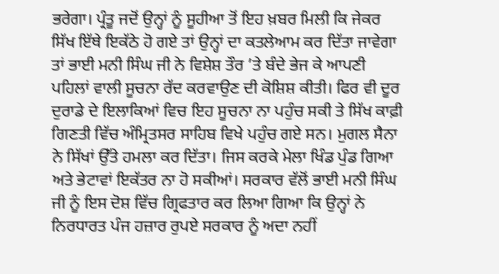ਭਰੇਗਾ। ਪ੍ਰੰਤੂ ਜਦੋਂ ਉਨ੍ਹਾਂ ਨੂੰ ਸੂਹੀਆ ਤੋਂ ਇਹ ਖ਼ਬਰ ਮਿਲੀ ਕਿ ਜੇਕਰ ਸਿੱਖ ਇੱਥੇ ਇਕੱਠੇ ਹੋ ਗਏ ਤਾਂ ਉਨ੍ਹਾਂ ਦਾ ਕਤਲੇਆਮ ਕਰ ਦਿੱਤਾ ਜਾਵੇਗਾ ਤਾਂ ਭਾਈ ਮਨੀ ਸਿੰਘ ਜੀ ਨੇ ਵਿਸ਼ੇਸ਼ ਤੌਰ ’ਤੇ ਬੰਦੇ ਭੇਜ ਕੇ ਆਪਣੀ ਪਹਿਲਾਂ ਵਾਲੀ ਸੂਚਨਾ ਰੱਦ ਕਰਵਾਉਣ ਦੀ ਕੋਸ਼ਿਸ਼ ਕੀਤੀ। ਫਿਰ ਵੀ ਦੂਰ ਦੁਰਾਡੇ ਦੇ ਇਲਾਕਿਆਂ ਵਿਚ ਇਹ ਸੂਚਨਾ ਨਾ ਪਹੁੰਚ ਸਕੀ ਤੇ ਸਿੱਖ ਕਾਫ਼ੀ ਗਿਣਤੀ ਵਿੱਚ ਅੰਮ੍ਰਿਤਸਰ ਸਾਹਿਬ ਵਿਖੇ ਪਹੁੰਚ ਗਏ ਸਨ। ਮੁਗਲ ਸੈਨਾ ਨੇ ਸਿੱਖਾਂ ਉੱਤੇ ਹਮਲਾ ਕਰ ਦਿੱਤਾ। ਜਿਸ ਕਰਕੇ ਮੇਲਾ ਖਿੰਡ ਪੁੰਡ ਗਿਆ ਅਤੇ ਭੇਟਾਵਾਂ ਇਕੱਤਰ ਨਾ ਹੋ ਸਕੀਆਂ। ਸਰਕਾਰ ਵੱਲੋਂ ਭਾਈ ਮਨੀ ਸਿੰਘ ਜੀ ਨੂੰ ਇਸ ਦੋਸ਼ ਵਿੱਚ ਗ੍ਰਿਫਤਾਰ ਕਰ ਲਿਆ ਗਿਆ ਕਿ ਉਨ੍ਹਾਂ ਨੇ ਨਿਰਧਾਰਤ ਪੰਜ ਹਜ਼ਾਰ ਰੁਪਏ ਸਰਕਾਰ ਨੂੰ ਅਦਾ ਨਹੀਂ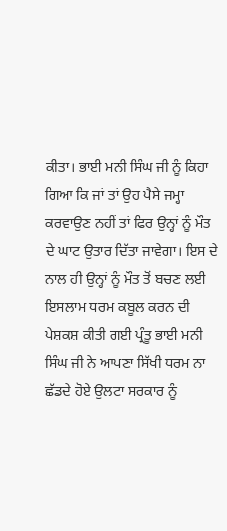ਕੀਤਾ। ਭਾਈ ਮਨੀ ਸਿੰਘ ਜੀ ਨੂੰ ਕਿਹਾ ਗਿਆ ਕਿ ਜਾਂ ਤਾਂ ਉਹ ਪੈਸੇ ਜਮ੍ਹਾ ਕਰਵਾਉਣ ਨਹੀਂ ਤਾਂ ਫਿਰ ਉਨ੍ਹਾਂ ਨੂੰ ਮੌਤ ਦੇ ਘਾਟ ਉਤਾਰ ਦਿੱਤਾ ਜਾਵੇਗਾ। ਇਸ ਦੇ ਨਾਲ ਹੀ ਉਨ੍ਹਾਂ ਨੂੰ ਮੌਤ ਤੋਂ ਬਚਣ ਲਈ ਇਸਲਾਮ ਧਰਮ ਕਬੂਲ ਕਰਨ ਦੀ ਪੇਸ਼ਕਸ਼ ਕੀਤੀ ਗਈ ਪ੍ਰੰਤੂ ਭਾਈ ਮਨੀ ਸਿੰਘ ਜੀ ਨੇ ਆਪਣਾ ਸਿੱਖੀ ਧਰਮ ਨਾ ਛੱਡਦੇ ਹੋਏ ਉਲਟਾ ਸਰਕਾਰ ਨੂੰ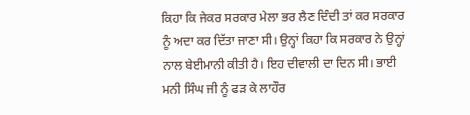ਕਿਹਾ ਕਿ ਜੇਕਰ ਸਰਕਾਰ ਮੇਲਾ ਭਰ ਲੈਣ ਦਿੰਦੀ ਤਾਂ ਕਰ ਸਰਕਾਰ ਨੂੰ ਅਦਾ ਕਰ ਦਿੱਤਾ ਜਾਣਾ ਸੀ। ਉਨ੍ਹਾਂ ਕਿਹਾ ਕਿ ਸਰਕਾਰ ਨੇ ਉਨ੍ਹਾਂ ਨਾਲ ਬੇਈਮਾਨੀ ਕੀਤੀ ਹੈ। ਇਹ ਦੀਵਾਲੀ ਦਾ ਦਿਨ ਸੀ। ਭਾਈ ਮਨੀ ਸਿੰਘ ਜੀ ਨੂੰ ਫੜ ਕੇ ਲਾਹੌਰ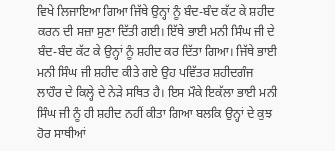ਵਿਖੇ ਲਿਜਾਇਆ ਗਿਆ ਜਿੱਥੇ ਉਨ੍ਹਾਂ ਨੂੰ ਬੰਦ-ਬੰਦ ਕੱਟ ਕੇ ਸ਼ਹੀਦ ਕਰਨ ਦੀ ਸਜ਼ਾ ਸੁਣਾ ਦਿੱਤੀ ਗਈ। ਇੱਥੇ ਭਾਈ ਮਨੀ ਸਿੰਘ ਜੀ ਦੇ ਬੰਦ-ਬੰਦ ਕੱਟ ਕੇ ਉਨ੍ਹਾਂ ਨੂੰ ਸ਼ਹੀਦ ਕਰ ਦਿੱਤਾ ਗਿਆ। ਜਿੱਥੇ ਭਾਈ ਮਨੀ ਸਿੰਘ ਜੀ ਸ਼ਹੀਦ ਕੀਤੇ ਗਏ ਉਹ ਪਵਿੱਤਰ ਸ਼ਹੀਦਗੰਜ ਲਾਹੌਰ ਦੇ ਕਿਲ੍ਹੇ ਦੇ ਨੇੜੇ ਸਥਿਤ ਹੈ। ਇਸ ਮੌਕੇ ਇਕੱਲਾ ਭਾਈ ਮਨੀ ਸਿੰਘ ਜੀ ਨੂੰ ਹੀ ਸ਼ਹੀਦ ਨਹੀਂ ਕੀਤਾ ਗਿਆ ਬਲਕਿ ਉਨ੍ਹਾਂ ਦੇ ਕੁਝ ਹੋਰ ਸਾਥੀਆਂ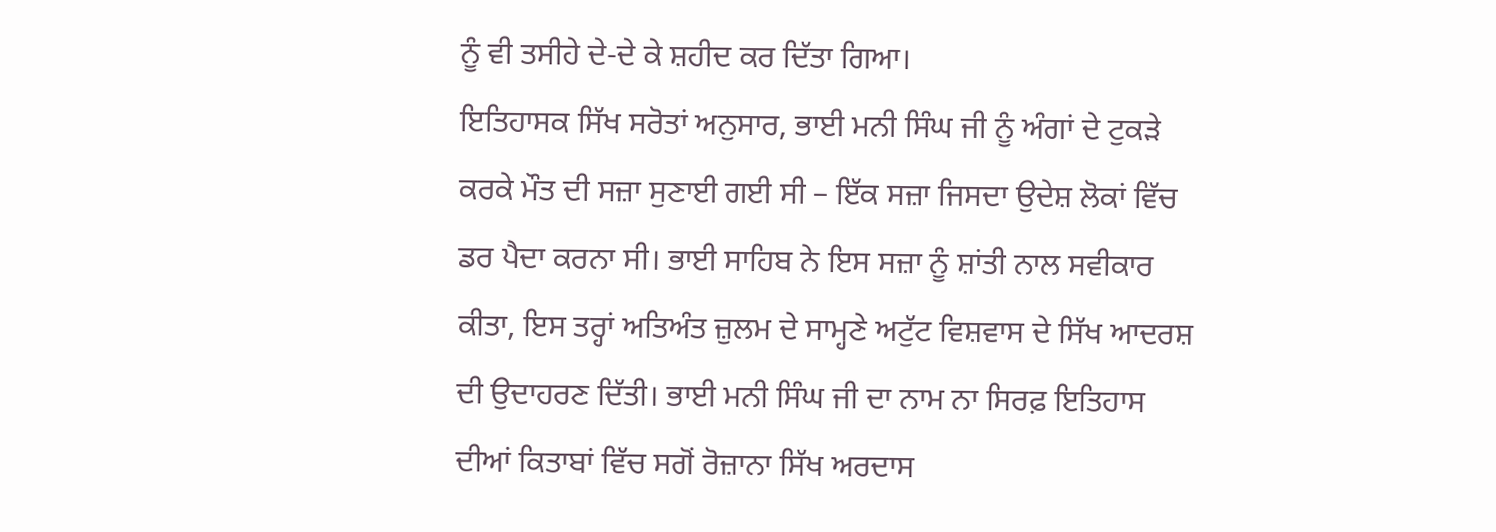ਨੂੰ ਵੀ ਤਸੀਹੇ ਦੇ-ਦੇ ਕੇ ਸ਼ਹੀਦ ਕਰ ਦਿੱਤਾ ਗਿਆ।
ਇਤਿਹਾਸਕ ਸਿੱਖ ਸਰੋਤਾਂ ਅਨੁਸਾਰ, ਭਾਈ ਮਨੀ ਸਿੰਘ ਜੀ ਨੂੰ ਅੰਗਾਂ ਦੇ ਟੁਕੜੇ ਕਰਕੇ ਮੌਤ ਦੀ ਸਜ਼ਾ ਸੁਣਾਈ ਗਈ ਸੀ – ਇੱਕ ਸਜ਼ਾ ਜਿਸਦਾ ਉਦੇਸ਼ ਲੋਕਾਂ ਵਿੱਚ ਡਰ ਪੈਦਾ ਕਰਨਾ ਸੀ। ਭਾਈ ਸਾਹਿਬ ਨੇ ਇਸ ਸਜ਼ਾ ਨੂੰ ਸ਼ਾਂਤੀ ਨਾਲ ਸਵੀਕਾਰ ਕੀਤਾ, ਇਸ ਤਰ੍ਹਾਂ ਅਤਿਅੰਤ ਜ਼ੁਲਮ ਦੇ ਸਾਮ੍ਹਣੇ ਅਟੁੱਟ ਵਿਸ਼ਵਾਸ ਦੇ ਸਿੱਖ ਆਦਰਸ਼ ਦੀ ਉਦਾਹਰਣ ਦਿੱਤੀ। ਭਾਈ ਮਨੀ ਸਿੰਘ ਜੀ ਦਾ ਨਾਮ ਨਾ ਸਿਰਫ਼ ਇਤਿਹਾਸ ਦੀਆਂ ਕਿਤਾਬਾਂ ਵਿੱਚ ਸਗੋਂ ਰੋਜ਼ਾਨਾ ਸਿੱਖ ਅਰਦਾਸ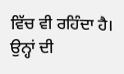ਵਿੱਚ ਵੀ ਰਹਿੰਦਾ ਹੈ। ਉਨ੍ਹਾਂ ਦੀ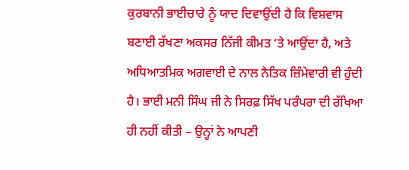ਕੁਰਬਾਨੀ ਭਾਈਚਾਰੇ ਨੂੰ ਯਾਦ ਦਿਵਾਉਂਦੀ ਹੈ ਕਿ ਵਿਸ਼ਵਾਸ ਬਣਾਈ ਰੱਖਣਾ ਅਕਸਰ ਨਿੱਜੀ ਕੀਮਤ ‘ਤੇ ਆਉਂਦਾ ਹੈ, ਅਤੇ ਅਧਿਆਤਮਿਕ ਅਗਵਾਈ ਦੇ ਨਾਲ ਨੈਤਿਕ ਜ਼ਿੰਮੇਵਾਰੀ ਵੀ ਹੁੰਦੀ ਹੈ। ਭਾਈ ਮਨੀ ਸਿੰਘ ਜੀ ਨੇ ਸਿਰਫ਼ ਸਿੱਖ ਪਰੰਪਰਾ ਦੀ ਰੱਖਿਆ ਹੀ ਨਹੀਂ ਕੀਤੀ – ਉਨ੍ਹਾਂ ਨੇ ਆਪਣੀ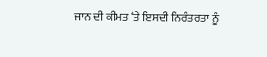ਜਾਨ ਦੀ ਕੀਮਤ ‘ਤੇ ਇਸਦੀ ਨਿਰੰਤਰਤਾ ਨੂੰ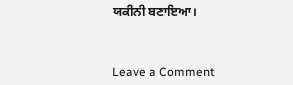ਯਕੀਨੀ ਬਣਾਇਆ।



Leave a Comment